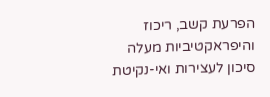הפרעת קשב, ריכוז והיפראקטיביות מעלה סיכון לעצירות ואי-נקיטת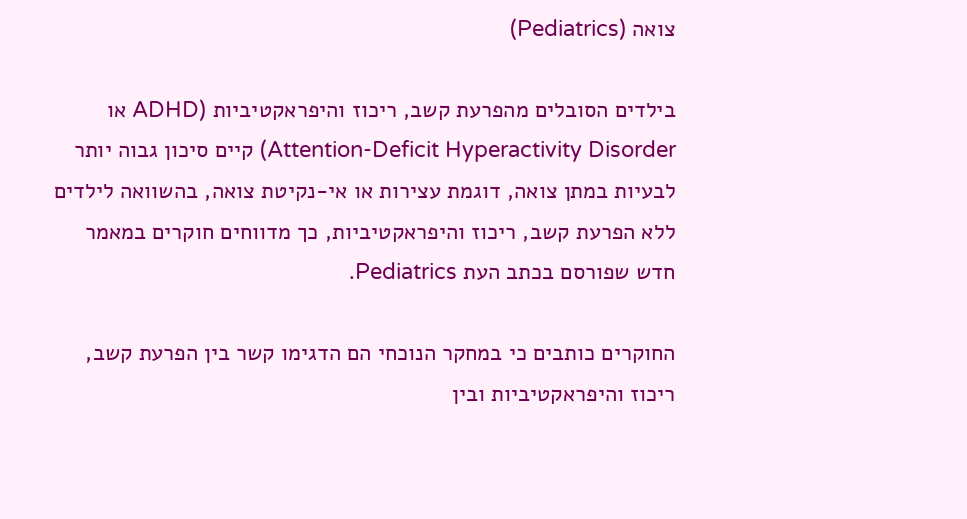צואה (Pediatrics)

בילדים הסובלים מהפרעת קשב, ריכוז והיפראקטיביות (ADHD או Attention-Deficit Hyperactivity Disorder) קיים סיכון גבוה יותר לבעיות במתן צואה, דוגמת עצירות או אי-נקיטת צואה, בהשוואה לילדים ללא הפרעת קשב, ריכוז והיפראקטיביות, כך מדווחים חוקרים במאמר חדש שפורסם בכתב העת Pediatrics.

החוקרים כותבים כי במחקר הנוכחי הם הדגימו קשר בין הפרעת קשב, ריכוז והיפראקטיביות ובין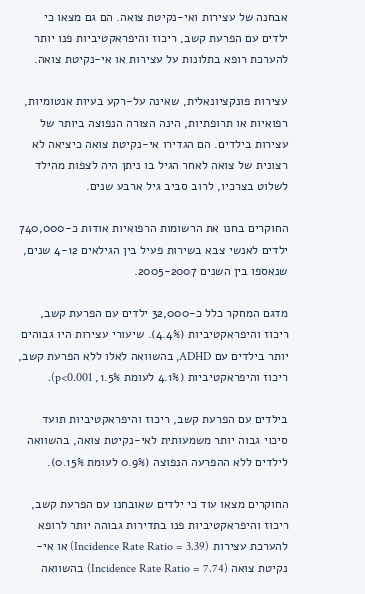אבחנה של עצירות ואי-נקיטת צואה. הם גם מצאו כי ילדים עם הפרעת קשב, ריכוז והיפראקטיביות פנו יותר להערכת רופא בתלונות על עצירות או אי-נקיטת צואה.

עצירות פונקציונאלית, שאינה על-רקע בעיות אנטומיות, רפואיות או תרופתיות, הינה הצורה הנפוצה ביותר של עצירות בילדים. הם הגדירו אי-נקיטת צואה כיציאה לא רצונית של צואה לאחר הגיל בו ניתן היה לצפות מהילד לשלוט בצרכיו, לרוב סביב גיל ארבע שנים.

החוקרים בחנו את הרשומות הרפואיות אודות כ-740,000 ילדים לאנשי צבא בשירות פעיל בין הגילאים 4-12 שנים, שנאספו בין השנים 2005-2007.

מדגם המחקר כלל כ-32,000 ילדים עם הפרעת קשב, ריכוז והיפראקטיביות (4.4%). שיעורי עצירות היו גבוהים יותר בילדים עם ADHD, בהשוואה לאלו ללא הפרעת קשב, ריכוז והיפראקטיביות (4.1% לעומת 1.5%, p<0.001).

בילדים עם הפרעת קשב, ריכוז והיפראקטיביות תועד סיכוי גבוה יותר משמעותית לאי-נקיטת צואה, בהשוואה לילדים ללא ההפרעה הנפוצה (0.9% לעומת 0.15%).

החוקרים מצאו עוד כי ילדים שאובחנו עם הפרעת קשב, ריכוז והיפראקטיביות פנו בתדירות גבוהה יותר לרופא להערכת עצירות (Incidence Rate Ratio = 3.39) או אי-נקיטת צואה (Incidence Rate Ratio = 7.74) בהשוואה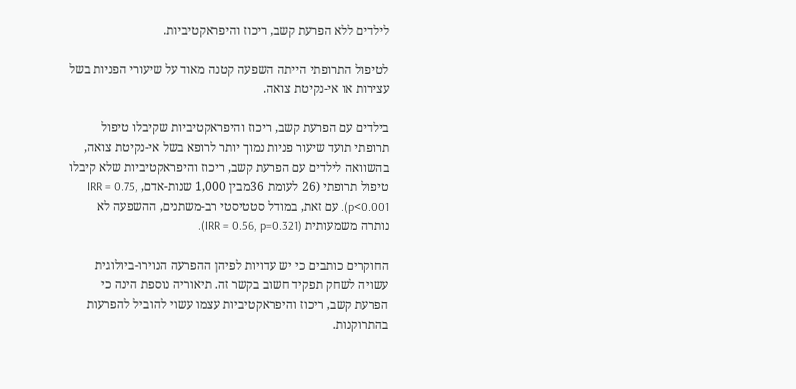לילדים ללא הפרעת קשב, ריכוז והיפראקטיביות.

לטיפול התרופתי הייתה השפעה קטנה מאוד על שיעורי הפניות בשל עצירות או אי-נקיטת צואה.

בילדים עם הפרעת קשב, ריכוז והיפראקטיביות שקיבלו טיפול תרופתי תועד שיעור פניות נמוך יותר לרופא בשל אי-נקיטת צואה, בהשוואה לילדים עם הפרעת קשב, ריכוז והיפראקטיביות שלא קיבלו טיפול תרופתי (26 לעומת 36מבין 1,000 שנות-אדם, IRR = 0.75, p<0.001). עם זאת, במודל סטטיסטי רב-משתנים, ההשפעה לא נותרה משמעותית (IRR = 0.56, p=0.321).

החוקרים כותבים כי יש עדויות לפיהן ההפרעה הנוירו-ביולוגית עשויה לשחק תפקיד חשוב בקשר זה. תיאוריה נוספת הינה כי הפרעת קשב, ריכוז והיפראקטיביות עצמו עשוי להוביל להפרעות בהתרוקנות.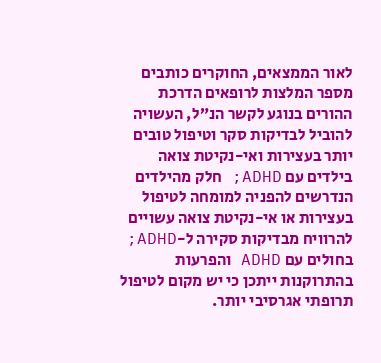לאור הממצאים, החוקרים כותבים מספר המלצות לרופאים הדרכת ההורים בנוגע לקשר הנ”ל, העשויה להוביל לבדיקות סקר וטיפול טובים יותר בעצירות ואי-נקיטת צואה בילדים עם ADHD; חלק מהילדים הנדרשים להפניה למומחה לטיפול בעצירות או אי-נקיטת צואה עשויים להרוויח מבדיקות סקירה ל-ADHD; בחולים עם ADHD והפרעות בהתרוקנות ייתכן כי יש מקום לטיפול תרופתי אגרסיבי יותר.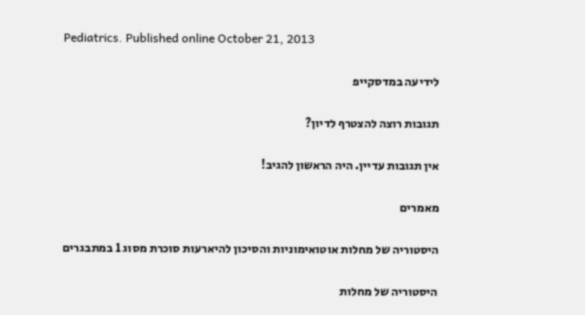Pediatrics. Published online October 21, 2013

לידיעה במדסקייפ

תגובות רוצה להצטרף לדיון?

אין תגובות עדיין. היה הראשון להגיב!

מאמרים

היסטוריה של מחלות אוטואימוניות והסיכון להיארעות סוכרת מסוג 1 במתבגרים

היסטוריה של מחלות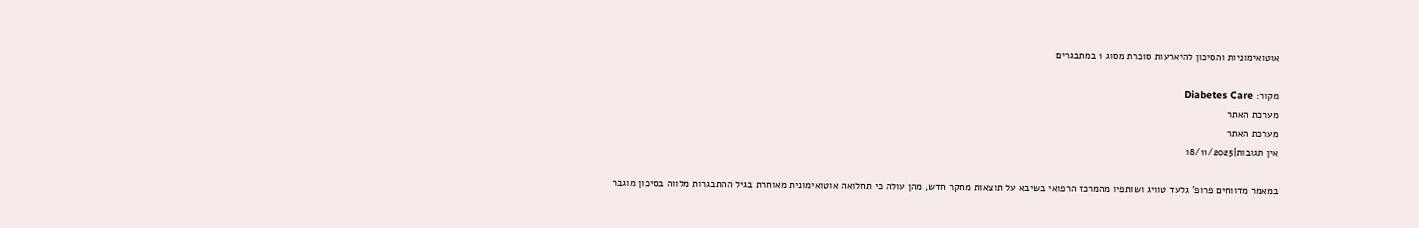אוטואימוניות והסיכון להיארעות סוכרת מסוג 1 במתבגרים

מקור: Diabetes Care
מערכת האתר
מערכת האתר
אין תגובות|18/11/2025

במאמר מדווחים פרופ’ גלעד טוויג ושותפיו מהמרכז הרפואי בשיבא על תוצאות מחקר חדש, מהן עולה כי תחלואה אוטואימונית מאוחרת בגיל ההתבגרות מלווה בסיכון מוגבר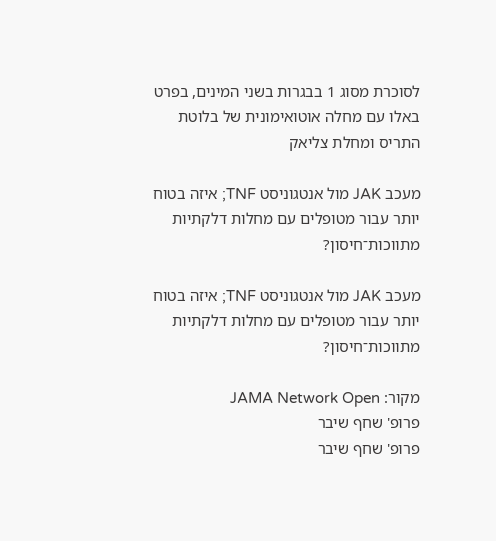לסוכרת מסוג 1 בבגרות בשני המינים, בפרט באלו עם מחלה אוטואימונית של בלוטת התריס ומחלת צליאק

מעכב JAK מול אנטגוניסט TNF; איזה בטוח יותר עבור מטופלים עם מחלות דלקתיות מתווכות־חיסון?

מעכב JAK מול אנטגוניסט TNF; איזה בטוח יותר עבור מטופלים עם מחלות דלקתיות מתווכות־חיסון?

מקור: JAMA Network Open
פרופ' שחף שיבר
פרופ' שחף שיבר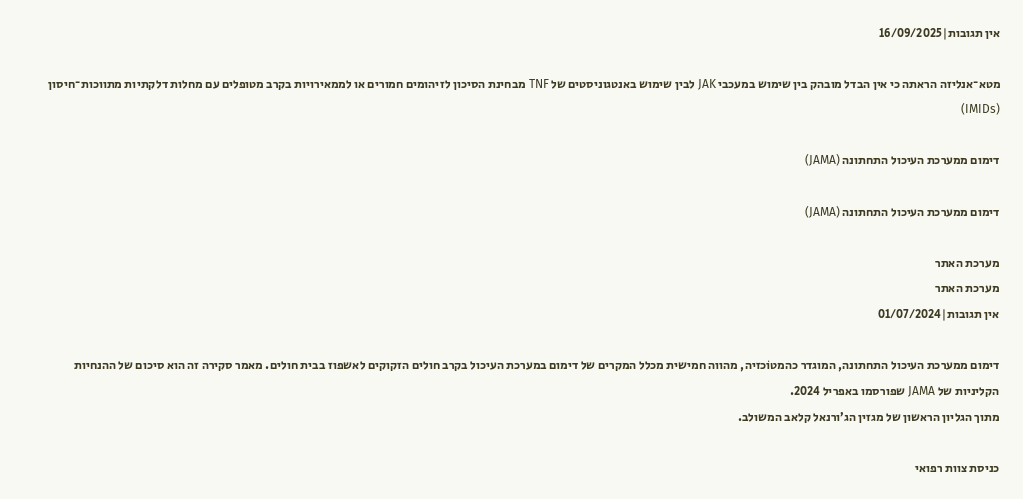אין תגובות|16/09/2025

מטא־אנליזה הראתה כי אין הבדל מובהק בין שימוש במעכבי JAK לבין שימוש באנטגוניסטים של TNF מבחינת הסיכון לזיהומים חמורים או לממאירויות בקרב מטופלים עם מחלות דלקתיות מתווכות־חיסון (IMIDs)

דימום ממערכת העיכול התחתונה (JAMA)

דימום ממערכת העיכול התחתונה (JAMA)

מערכת האתר
מערכת האתר
אין תגובות|01/07/2024

דימום ממערכת העיכול התחתונה, המוגדר כהמטוֹכזיה, מהווה חמישית מכלל המקרים של דימום במערכת העיכול בקרב חולים הזקוקים לאשפוז בבית חולים. מאמר סקירה זה הוא סיכום של ההנחיות הקליניות של JAMA שפורסמו באפריל 2024.
מתוך הגליון הראשון של מגזין הג’ורנאל קלאב המשולב.

כניסת צוות רפואי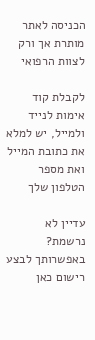הכניסה לאתר מותרת אך ורק לצוות הרפואי

לקבלת קוד אימות לנייד ולמייל, יש למלא את כתובת המייל ואת מספר הטלפון שלך

עדיין לא נרשמת? באפשרותך לבצע רישום כאן